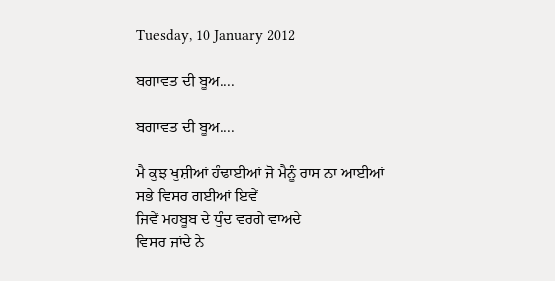Tuesday, 10 January 2012

ਬਗਾਵਤ ਦੀ ਬੂਅ....

ਬਗਾਵਤ ਦੀ ਬੂਅ....

ਮੈ ਕੁਝ ਖੁਸ਼ੀਆਂ ਹੰਢਾਈਆਂ ਜੋ ਮੈਨੂੰ ਰਾਸ ਨਾ ਆਈਆਂ
ਸਭੇ ਵਿਸਰ ਗਈਆਂ ਇਵੇਂ
ਜਿਵੇਂ ਮਹਬੂਬ ਦੇ ਧੁੰਦ ਵਰਗੇ ਵਾਅਦੇ
ਵਿਸਰ ਜਾਂਦੇ ਨੇ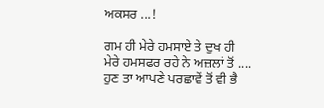ਅਕਸਰ ...!

ਗਮ ਹੀ ਮੇਰੇ ਹਮਸਾਏ ਤੇ ਦੁਖ ਹੀ
ਮੇਰੇ ਹਮਸਫਰ ਰਹੇ ਨੇ ਅਜ਼ਲਾਂ ਤੋਂ ....
ਹੁਣ ਤਾ ਆਪਣੇ ਪਰਛਾਵੇਂ ਤੋਂ ਵੀ ਭੈ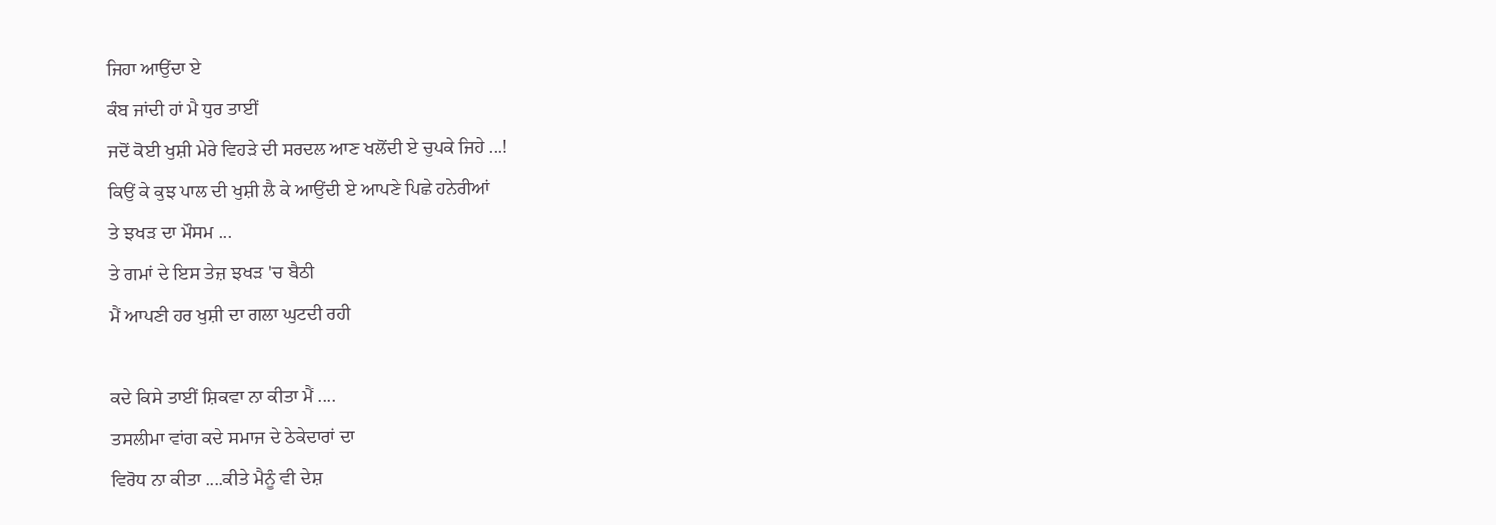ਜਿਹਾ ਆਉਂਦਾ ਏ
ਕੰਬ ਜਾਂਦੀ ਹਾਂ ਮੈ ਧੁਰ ਤਾਈਂ
ਜਦੋਂ ਕੋਈ ਖੁਸ਼ੀ ਮੇਰੇ ਵਿਹੜੇ ਦੀ ਸਰਦਲ ਆਣ ਖਲੋਂਦੀ ਏ ਚੁਪਕੇ ਜਿਹੇ ...!
ਕਿਉਂ ਕੇ ਕੁਝ ਪਾਲ ਦੀ ਖੁਸ਼ੀ ਲੈ ਕੇ ਆਉਂਦੀ ਏ ਆਪਣੇ ਪਿਛੇ ਹਨੇਰੀਆਂ
ਤੇ ਝਖੜ ਦਾ ਮੌਸਮ ...
ਤੇ ਗਮਾਂ ਦੇ ਇਸ ਤੇਜ਼ ਝਖੜ 'ਚ ਬੈਠੀ
ਮੈਂ ਆਪਣੀ ਹਰ ਖੁਸ਼ੀ ਦਾ ਗਲਾ ਘੁਟਦੀ ਰਹੀ

ਕਦੇ ਕਿਸੇ ਤਾਈਂ ਸ਼ਿਕਵਾ ਨਾ ਕੀਤਾ ਮੈਂ ....
ਤਸਲੀਮਾ ਵਾਂਗ ਕਦੇ ਸਮਾਜ ਦੇ ਠੇਕੇਦਾਰਾਂ ਦਾ
ਵਿਰੋਧ ਨਾ ਕੀਤਾ ....ਕੀਤੇ ਮੈਨੂੰ ਵੀ ਦੇਸ਼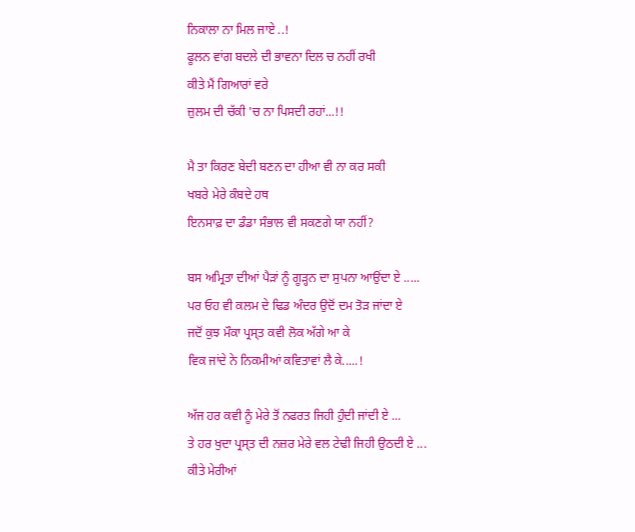ਨਿਕਾਲਾ ਨਾ ਮਿਲ ਜਾਏ ..!
ਫੂਲਨ ਵਾਂਗ ਬਦਲੇ ਦੀ ਭਾਵਨਾ ਦਿਲ ਚ ਨਹੀਂ ਰਖੀ
ਕੀਤੇ ਮੈਂ ਗਿਆਰਾਂ ਵਰੇ
ਜ਼ੁਲਮ ਦੀ ਚੱਕੀ 'ਚ ਨਾ ਪਿਸਦੀ ਰਹਾਂ...!!

ਮੈ ਤਾ ਕਿਰਣ ਬੇਦੀ ਬਣਨ ਦਾ ਹੀਆ ਵੀ ਨਾ ਕਰ ਸਕੀ
ਖਬਰੇ ਮੇਰੇ ਕੰਬਦੇ ਹਥ
ਇਨਸਾਫ਼ ਦਾ ਡੰਡਾ ਸੰਭਾਲ ਵੀ ਸਕਣਗੇ ਯਾ ਨਹੀਂ?

ਬਸ ਅਮ੍ਰਿਤਾ ਦੀਆਂ ਪੈੜਾਂ ਨੂੰ ਗੂੜ੍ਹਨ ਦਾ ਸੁਪਨਾ ਆਉਂਦਾ ਏ .....
ਪਰ ਓਹ ਵੀ ਕਲਮ ਦੇ ਢਿਡ ਅੰਦਰ ਉਦੋਂ ਦਮ ਤੋੜ ਜਾਂਦਾ ਏ
ਜਦੋਂ ਕੁਝ ਮੌਕਾ ਪ੍ਰਸ੍ਤ ਕਵੀ ਲੋਕ ਅੱਗੇ ਆ ਕੇ
ਵਿਕ ਜਾਂਦੇ ਨੇ ਨਿਕਮੀਆਂ ਕਵਿਤਾਵਾਂ ਲੈ ਕੇ.....!

ਅੱਜ ਹਰ ਕਵੀ ਨੂੰ ਮੇਰੇ ਤੋਂ ਨਫਰਤ ਜਿਹੀ ਹੁੰਦੀ ਜਾਂਦੀ ਏ ...
ਤੇ ਹਰ ਖੁਦਾ ਪ੍ਰਸ੍ਤ ਦੀ ਨਜ਼ਰ ਮੇਰੇ ਵਲ ਟੇਢੀ ਜਿਹੀ ਉਠਦੀ ਏ ...
ਕੀਤੇ ਮੇਰੀਆਂ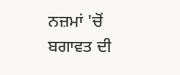ਨਜ਼ਮਾਂ 'ਚੋਂ ਬਗਾਵਤ ਦੀ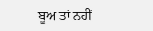ਬੂਅ ਤਾਂ ਨਹੀਂ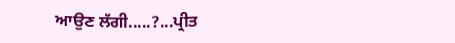ਆਉਣ ਲੱਗੀ.....?...ਪ੍ਰੀਤ